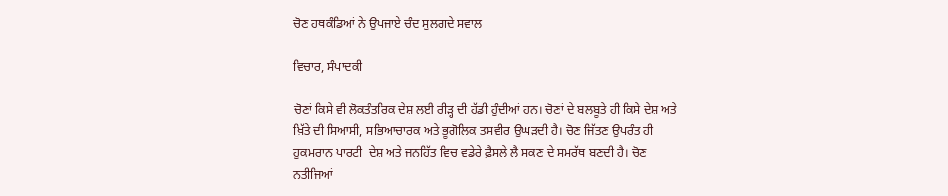ਚੋਣ ਹਥਕੰਡਿਆਂ ਨੇ ਉਪਜਾਏ ਚੰਦ ਸੁਲਗਦੇ ਸਵਾਲ

ਵਿਚਾਰ, ਸੰਪਾਦਕੀ

ਚੋਣਾਂ ਕਿਸੇ ਵੀ ਲੋਕਤੰਤਰਿਕ ਦੇਸ਼ ਲਈ ਰੀੜ੍ਹ ਦੀ ਹੱਡੀ ਹੁੰਦੀਆਂ ਹਨ। ਚੋਣਾਂ ਦੇ ਬਲਬੂਤੇ ਹੀ ਕਿਸੇ ਦੇਸ਼ ਅਤੇ ਖ਼ਿੱਤੇ ਦੀ ਸਿਆਸੀ, ਸਭਿਆਚਾਰਕ ਅਤੇ ਭੂਗੋਲਿਕ ਤਸਵੀਰ ਉਘੜਦੀ ਹੈ। ਚੋਣ ਜਿੱਤਣ ਉਪਰੰਤ ਹੀ ਹੁਕਮਰਾਨ ਪਾਰਟੀ  ਦੇਸ਼ ਅਤੇ ਜਨਹਿੱਤ ਵਿਚ ਵਡੇਰੇ ਫ਼ੈਸਲੇ ਲੈ ਸਕਣ ਦੇ ਸਮਰੱਥ ਬਣਦੀ ਹੈ। ਚੋਣ ਨਤੀਜਿਆਂ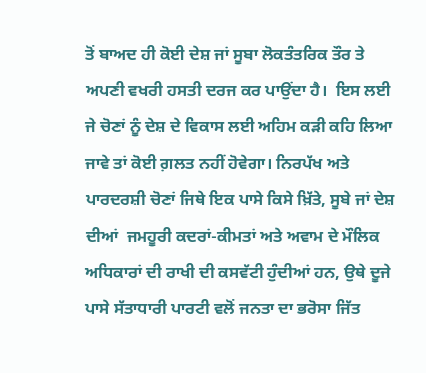ਤੋਂ ਬਾਅਦ ਹੀ ਕੋਈ ਦੇਸ਼ ਜਾਂ ਸੂਬਾ ਲੋਕਤੰਤਰਿਕ ਤੌਰ ਤੇ ਅਪਣੀ ਵਖਰੀ ਹਸਤੀ ਦਰਜ ਕਰ ਪਾਉਂਦਾ ਹੈ।  ਇਸ ਲਈ ਜੇ ਚੋਣਾਂ ਨੂੰ ਦੇਸ਼ ਦੇ ਵਿਕਾਸ ਲਈ ਅਹਿਮ ਕੜੀ ਕਹਿ ਲਿਆ ਜਾਵੇ ਤਾਂ ਕੋਈ ਗ਼ਲਤ ਨਹੀਂ ਹੋਵੇਗਾ। ਨਿਰਪੱਖ ਅਤੇ ਪਾਰਦਰਸ਼ੀ ਚੋਣਾਂ ਜਿਥੇ ਇਕ ਪਾਸੇ ਕਿਸੇ ਖ਼ਿੱਤੇ, ਸੂਬੇ ਜਾਂ ਦੇਸ਼ ਦੀਆਂ  ਜਮਹੂਰੀ ਕਦਰਾਂ-ਕੀਮਤਾਂ ਅਤੇ ਅਵਾਮ ਦੇ ਮੌਲਿਕ ਅਧਿਕਾਰਾਂ ਦੀ ਰਾਖੀ ਦੀ ਕਸਵੱਟੀ ਹੁੰਦੀਆਂ ਹਨ, ਉਥੇ ਦੂਜੇ ਪਾਸੇ ਸੱਤਾਧਾਰੀ ਪਾਰਟੀ ਵਲੋਂ ਜਨਤਾ ਦਾ ਭਰੋਸਾ ਜਿੱਤ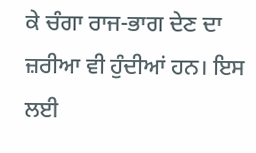ਕੇ ਚੰਗਾ ਰਾਜ-ਭਾਗ ਦੇਣ ਦਾ ਜ਼ਰੀਆ ਵੀ ਹੁੰਦੀਆਂ ਹਨ। ਇਸ ਲਈ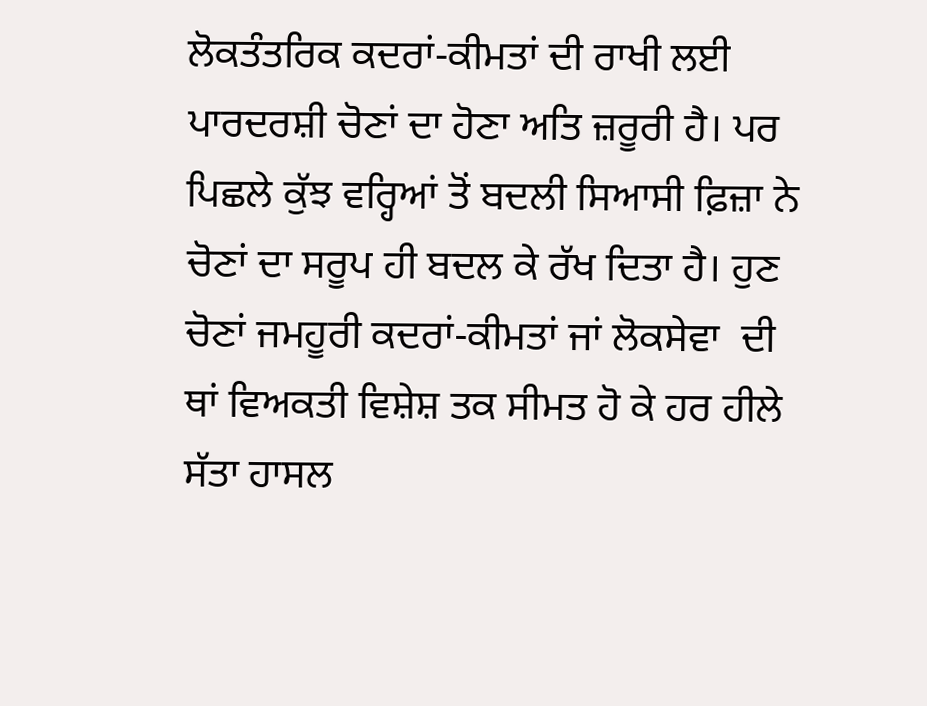ਲੋਕਤੰਤਰਿਕ ਕਦਰਾਂ-ਕੀਮਤਾਂ ਦੀ ਰਾਖੀ ਲਈ ਪਾਰਦਰਸ਼ੀ ਚੋਣਾਂ ਦਾ ਹੋਣਾ ਅਤਿ ਜ਼ਰੂਰੀ ਹੈ। ਪਰ ਪਿਛਲੇ ਕੁੱਝ ਵਰ੍ਹਿਆਂ ਤੋਂ ਬਦਲੀ ਸਿਆਸੀ ਫ਼ਿਜ਼ਾ ਨੇ ਚੋਣਾਂ ਦਾ ਸਰੂਪ ਹੀ ਬਦਲ ਕੇ ਰੱਖ ਦਿਤਾ ਹੈ। ਹੁਣ ਚੋਣਾਂ ਜਮਹੂਰੀ ਕਦਰਾਂ-ਕੀਮਤਾਂ ਜਾਂ ਲੋਕਸੇਵਾ  ਦੀ ਥਾਂ ਵਿਅਕਤੀ ਵਿਸ਼ੇਸ਼ ਤਕ ਸੀਮਤ ਹੋ ਕੇ ਹਰ ਹੀਲੇ ਸੱਤਾ ਹਾਸਲ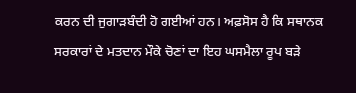ਕਰਨ ਦੀ ਜੁਗਾੜਬੰਦੀ ਹੋ ਗਈਆਂ ਹਨ। ਅਫ਼ਸੋਸ ਹੈ ਕਿ ਸਥਾਨਕ ਸਰਕਾਰਾਂ ਦੇ ਮਤਦਾਨ ਮੌਕੇ ਚੋਣਾਂ ਦਾ ਇਹ ਘਸਮੈਲਾ ਰੂਪ ਬੜੇ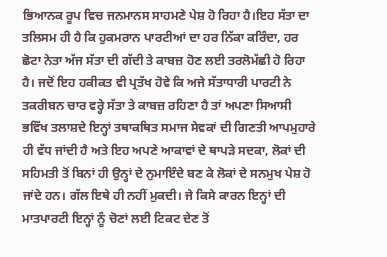ਭਿਆਨਕ ਰੂਪ ਵਿਚ ਜਨਮਾਨਸ ਸਾਹਮਣੇ ਪੇਸ਼ ਹੋ ਰਿਹਾ ਹੈ।ਇਹ ਸੱਤਾ ਦਾ ਤਲਿਸਮ ਹੀ ਹੈ ਕਿ ਹੁਕਮਰਾਨ ਪਾਰਟੀਆਂ ਦਾ ਹਰ ਨਿੱਕਾ ਕਰਿੰਦਾ, ਹਰ ਛੋਟਾ ਨੇਤਾ ਅੱਜ ਸੱਤਾ ਦੀ ਗੱਦੀ ਤੇ ਕਾਬਜ਼ ਹੋਣ ਲਈ ਤਰਲੋਮੱਛੀ ਹੋ ਰਿਹਾ ਹੈ। ਜਦੋਂ ਇਹ ਹਕੀਕਤ ਵੀ ਪ੍ਰਤੱਖ ਹੋਵੇ ਕਿ ਅਜੇ ਸੱਤਾਧਾਰੀ ਪਾਰਟੀ ਨੇ  ਤਕਰੀਬਨ ਚਾਰ ਵਰ੍ਹੇ ਸੱਤਾ ਤੇ ਕਾਬਜ਼ ਰਹਿਣਾ ਹੈ ਤਾਂ ਅਪਣਾ ਸਿਆਸੀ ਭਵਿੱਖ ਤਲਾਸ਼ਦੇ ਇਨ੍ਹਾਂ ਤਥਾਕਥਿਤ ਸਮਾਜ ਸੇਵਕਾਂ ਦੀ ਗਿਣਤੀ ਆਪਮੁਹਾਰੇ ਹੀ ਵੱਧ ਜਾਂਦੀ ਹੈ ਅਤੇ ਇਹ ਅਪਣੇ ਆਕਾਵਾਂ ਦੇ ਥਾਪੜੇ ਸਦਕਾ, ਲੋਕਾਂ ਦੀ ਸਹਿਮਤੀ ਤੋਂ ਬਿਨਾਂ ਹੀ ਉਨ੍ਹਾਂ ਦੇ ਨੁਮਾਇੰਦੇ ਬਣ ਕੇ ਲੋਕਾਂ ਦੇ ਸਨਮੁਖ ਪੇਸ਼ ਹੋ ਜਾਂਦੇ ਹਨ। ਗੱਲ ਇਥੇ ਹੀ ਨਹੀਂ ਮੁਕਦੀ। ਜੇ ਕਿਸੇ ਕਾਰਨ ਇਨ੍ਹਾਂ ਦੀ ਮਾਤਪਾਰਟੀ ਇਨ੍ਹਾਂ ਨੂੰ ਚੋਣਾਂ ਲਈ ਟਿਕਟ ਦੇਣ ਤੋਂ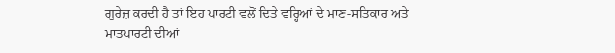ਗੁਰੇਜ਼ ਕਰਦੀ ਹੈ ਤਾਂ ਇਹ ਪਾਰਟੀ ਵਲੋਂ ਦਿਤੇ ਵਰ੍ਹਿਆਂ ਦੇ ਮਾਣ-ਸਤਿਕਾਰ ਅਤੇ ਮਾਤਪਾਰਟੀ ਦੀਆਂ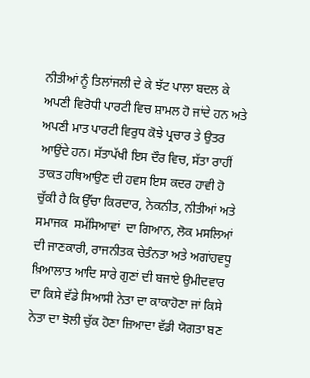ਨੀਤੀਆਂ ਨੂੰ ਤਿਲਾਂਜਲੀ ਦੇ ਕੇ ਝੱਟ ਪਾਲਾ ਬਦਲ ਕੇ ਅਪਣੀ ਵਿਰੋਧੀ ਪਾਰਟੀ ਵਿਚ ਸ਼ਾਮਲ ਹੋ ਜਾਂਦੇ ਹਨ ਅਤੇ ਅਪਣੀ ਮਾਤ ਪਾਰਟੀ ਵਿਰੁਧ ਕੋਝੇ ਪ੍ਰਚਾਰ ਤੇ ਉਤਰ ਆਉਂਦੇ ਹਨ। ਸੱਤਾਪੱਖੀ ਇਸ ਦੌਰ ਵਿਚ, ਸੱਤਾ ਰਾਹੀਂ ਤਾਕਤ ਹਥਿਆਉਣ ਦੀ ਹਵਸ ਇਸ ਕਦਰ ਹਾਵੀ ਹੋ ਚੁੱਕੀ ਹੈ ਕਿ ਉੱਚਾ ਕਿਰਦਾਰ, ਨੇਕਨੀਤ, ਨੀਤੀਆਂ ਅਤੇ ਸਮਾਜਕ  ਸਮੱਸਿਆਵਾਂ  ਦਾ ਗਿਆਨ, ਲੋਕ ਮਸਲਿਆਂ ਦੀ ਜਾਣਕਾਰੀ, ਰਾਜਨੀਤਕ ਚੇਤੰਨਤਾ ਅਤੇ ਅਗਾਂਹਵਧੂ ਖ਼ਿਆਲਾਤ ਆਦਿ ਸਾਰੇ ਗੁਣਾਂ ਦੀ ਬਜਾਏ ਉਮੀਦਵਾਰ ਦਾ ਕਿਸੇ ਵੱਡੇ ਸਿਆਸੀ ਨੇਤਾ ਦਾ ਕਾਕਾਹੋਣਾ ਜਾਂ ਕਿਸੇ ਨੇਤਾ ਦਾ ਝੋਲੀ ਚੁੱਕ ਹੋਣਾ ਜ਼ਿਆਦਾ ਵੱਡੀ ਯੋਗਤਾ ਬਣ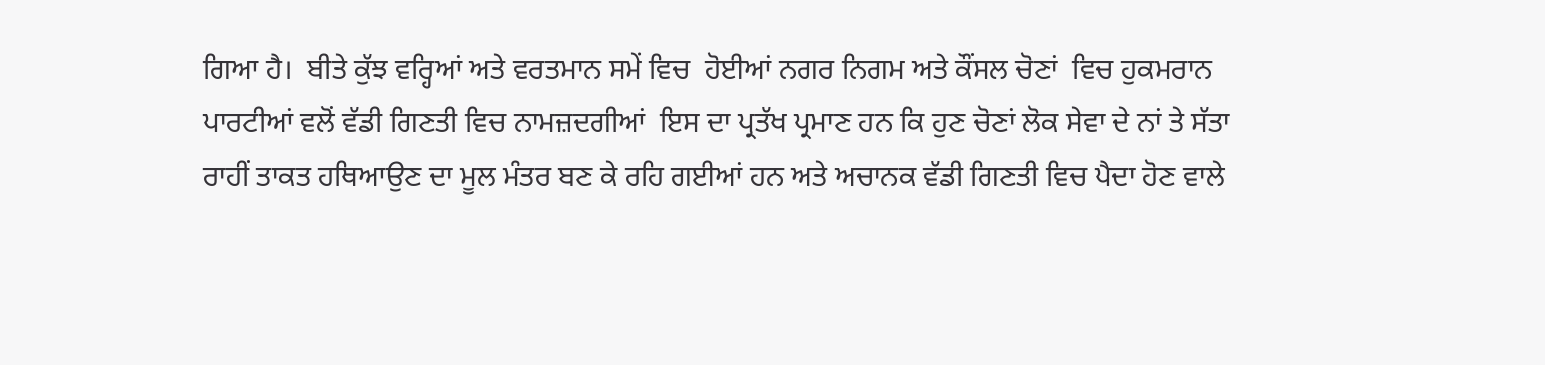ਗਿਆ ਹੈ।  ਬੀਤੇ ਕੁੱਝ ਵਰ੍ਹਿਆਂ ਅਤੇ ਵਰਤਮਾਨ ਸਮੇਂ ਵਿਚ  ਹੋਈਆਂ ਨਗਰ ਨਿਗਮ ਅਤੇ ਕੌਂਸਲ ਚੋਣਾਂ  ਵਿਚ ਹੁਕਮਰਾਨ ਪਾਰਟੀਆਂ ਵਲੋਂ ਵੱਡੀ ਗਿਣਤੀ ਵਿਚ ਨਾਮਜ਼ਦਗੀਆਂ  ਇਸ ਦਾ ਪ੍ਰਤੱਖ ਪ੍ਰਮਾਣ ਹਨ ਕਿ ਹੁਣ ਚੋਣਾਂ ਲੋਕ ਸੇਵਾ ਦੇ ਨਾਂ ਤੇ ਸੱਤਾ ਰਾਹੀਂ ਤਾਕਤ ਹਥਿਆਉਣ ਦਾ ਮੂਲ ਮੰਤਰ ਬਣ ਕੇ ਰਹਿ ਗਈਆਂ ਹਨ ਅਤੇ ਅਚਾਨਕ ਵੱਡੀ ਗਿਣਤੀ ਵਿਚ ਪੈਦਾ ਹੋਣ ਵਾਲੇ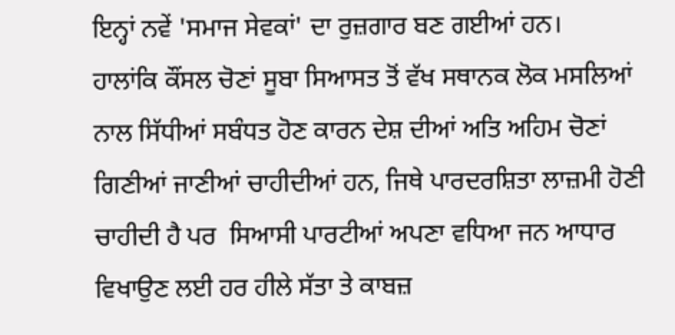ਇਨ੍ਹਾਂ ਨਵੇਂ 'ਸਮਾਜ ਸੇਵਕਾਂ' ਦਾ ਰੁਜ਼ਗਾਰ ਬਣ ਗਈਆਂ ਹਨ।
ਹਾਲਾਂਕਿ ਕੌਂਸਲ ਚੋਣਾਂ ਸੂਬਾ ਸਿਆਸਤ ਤੋਂ ਵੱਖ ਸਥਾਨਕ ਲੋਕ ਮਸਲਿਆਂ ਨਾਲ ਸਿੱਧੀਆਂ ਸਬੰਧਤ ਹੋਣ ਕਾਰਨ ਦੇਸ਼ ਦੀਆਂ ਅਤਿ ਅਹਿਮ ਚੋਣਾਂ ਗਿਣੀਆਂ ਜਾਣੀਆਂ ਚਾਹੀਦੀਆਂ ਹਨ, ਜਿਥੇ ਪਾਰਦਰਸ਼ਿਤਾ ਲਾਜ਼ਮੀ ਹੋਣੀ ਚਾਹੀਦੀ ਹੈ ਪਰ  ਸਿਆਸੀ ਪਾਰਟੀਆਂ ਅਪਣਾ ਵਧਿਆ ਜਨ ਆਧਾਰ ਵਿਖਾਉਣ ਲਈ ਹਰ ਹੀਲੇ ਸੱਤਾ ਤੇ ਕਾਬਜ਼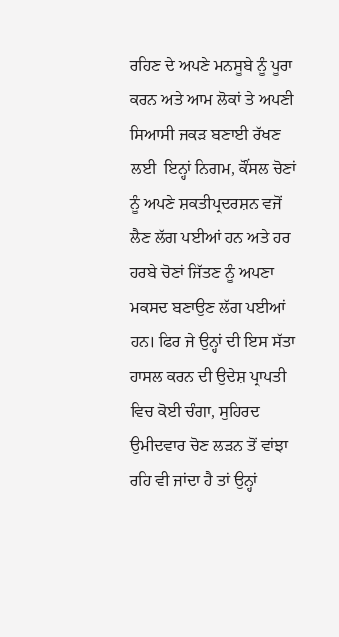ਰਹਿਣ ਦੇ ਅਪਣੇ ਮਨਸੂਬੇ ਨੂੰ ਪੂਰਾ ਕਰਨ ਅਤੇ ਆਮ ਲੋਕਾਂ ਤੇ ਅਪਣੀ ਸਿਆਸੀ ਜਕੜ ਬਣਾਈ ਰੱਖਣ ਲਈ  ਇਨ੍ਹਾਂ ਨਿਗਮ, ਕੌਂਸਲ ਚੋਣਾਂ ਨੂੰ ਅਪਣੇ ਸ਼ਕਤੀਪ੍ਰਦਰਸ਼ਨ ਵਜੋਂ ਲੈਣ ਲੱਗ ਪਈਆਂ ਹਨ ਅਤੇ ਹਰ ਹਰਬੇ ਚੋਣਾਂ ਜਿੱਤਣ ਨੂੰ ਅਪਣਾ ਮਕਸਦ ਬਣਾਉਣ ਲੱਗ ਪਈਆਂ ਹਨ। ਫਿਰ ਜੇ ਉਨ੍ਹਾਂ ਦੀ ਇਸ ਸੱਤਾ ਹਾਸਲ ਕਰਨ ਦੀ ਉਦੇਸ਼ ਪ੍ਰਾਪਤੀ ਵਿਚ ਕੋਈ ਚੰਗਾ, ਸੁਹਿਰਦ ਉਮੀਦਵਾਰ ਚੋਣ ਲੜਨ ਤੋਂ ਵਾਂਝਾ ਰਹਿ ਵੀ ਜਾਂਦਾ ਹੈ ਤਾਂ ਉਨ੍ਹਾਂ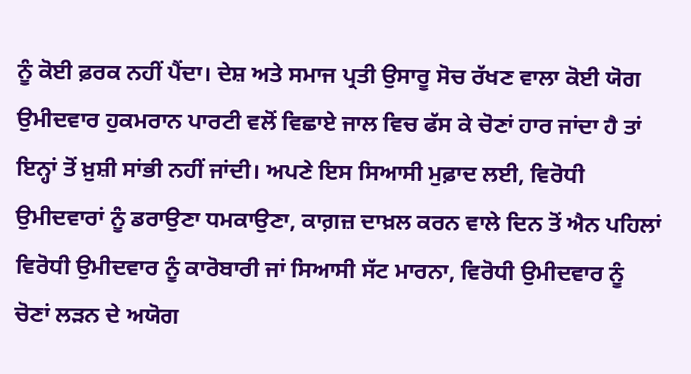ਨੂੰ ਕੋਈ ਫ਼ਰਕ ਨਹੀਂ ਪੈਂਦਾ। ਦੇਸ਼ ਅਤੇ ਸਮਾਜ ਪ੍ਰਤੀ ਉਸਾਰੂ ਸੋਚ ਰੱਖਣ ਵਾਲਾ ਕੋਈ ਯੋਗ ਉਮੀਦਵਾਰ ਹੁਕਮਰਾਨ ਪਾਰਟੀ ਵਲੋਂ ਵਿਛਾਏ ਜਾਲ ਵਿਚ ਫੱਸ ਕੇ ਚੋਣਾਂ ਹਾਰ ਜਾਂਦਾ ਹੈ ਤਾਂ ਇਨ੍ਹਾਂ ਤੋਂ ਖ਼ੁਸ਼ੀ ਸਾਂਭੀ ਨਹੀਂ ਜਾਂਦੀ। ਅਪਣੇ ਇਸ ਸਿਆਸੀ ਮੁਫ਼ਾਦ ਲਈ, ਵਿਰੋਧੀ ਉਮੀਦਵਾਰਾਂ ਨੂੰ ਡਰਾਉਣਾ ਧਮਕਾਉਣਾ, ਕਾਗ਼ਜ਼ ਦਾਖ਼ਲ ਕਰਨ ਵਾਲੇ ਦਿਨ ਤੋਂ ਐਨ ਪਹਿਲਾਂ ਵਿਰੋਧੀ ਉਮੀਦਵਾਰ ਨੂੰ ਕਾਰੋਬਾਰੀ ਜਾਂ ਸਿਆਸੀ ਸੱਟ ਮਾਰਨਾ, ਵਿਰੋਧੀ ਉਮੀਦਵਾਰ ਨੂੰ  ਚੋਣਾਂ ਲੜਨ ਦੇ ਅਯੋਗ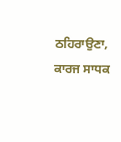ਠਹਿਰਾਉਣਾ, ਕਾਰਜ ਸਾਧਕ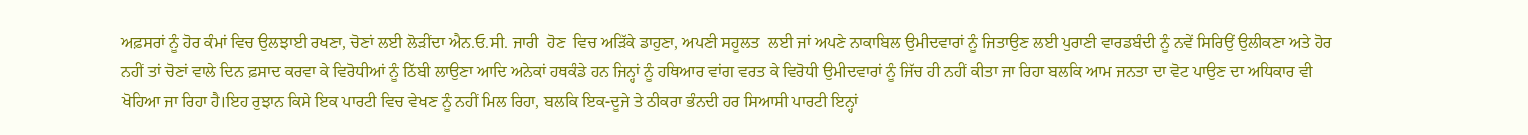ਅਫ਼ਸਰਾਂ ਨੂੰ ਹੋਰ ਕੰਮਾਂ ਵਿਚ ਉਲਝਾਈ ਰਖਣਾ, ਚੋਣਾਂ ਲਈ ਲੋੜੀਂਦਾ ਐਨ.ਓ.ਸੀ. ਜਾਰੀ  ਹੋਣ  ਵਿਚ ਅੜਿੱਕੇ ਡਾਹੁਣਾ, ਅਪਣੀ ਸਹੂਲਤ  ਲਈ ਜਾਂ ਅਪਣੇ ਨਾਕਾਬਿਲ ਉਮੀਦਵਾਰਾਂ ਨੂੰ ਜਿਤਾਉਣ ਲਈ ਪੁਰਾਣੀ ਵਾਰਡਬੰਦੀ ਨੂੰ ਨਵੇਂ ਸਿਰਿਉਂ ਉਲੀਕਣਾ ਅਤੇ ਹੋਰ ਨਹੀਂ ਤਾਂ ਚੋਣਾਂ ਵਾਲੇ ਦਿਨ ਫ਼ਸਾਦ ਕਰਵਾ ਕੇ ਵਿਰੋਧੀਆਂ ਨੂੰ ਠਿੱਬੀ ਲਾਉਣਾ ਆਦਿ ਅਨੇਕਾਂ ਹਥਕੰਡੇ ਹਨ ਜਿਨ੍ਹਾਂ ਨੂੰ ਹਥਿਆਰ ਵਾਂਗ ਵਰਤ ਕੇ ਵਿਰੋਧੀ ਉਮੀਦਵਾਰਾਂ ਨੂੰ ਜਿੱਚ ਹੀ ਨਹੀਂ ਕੀਤਾ ਜਾ ਰਿਹਾ ਬਲਕਿ ਆਮ ਜਨਤਾ ਦਾ ਵੋਟ ਪਾਉਣ ਦਾ ਅਧਿਕਾਰ ਵੀ ਖੋਹਿਆ ਜਾ ਰਿਹਾ ਹੈ।ਇਹ ਰੁਝਾਨ ਕਿਸੇ ਇਕ ਪਾਰਟੀ ਵਿਚ ਵੇਖਣ ਨੂੰ ਨਹੀਂ ਮਿਲ ਰਿਹਾ, ਬਲਕਿ ਇਕ-ਦੂਜੇ ਤੇ ਠੀਕਰਾ ਭੰਨਦੀ ਹਰ ਸਿਆਸੀ ਪਾਰਟੀ ਇਨ੍ਹਾਂ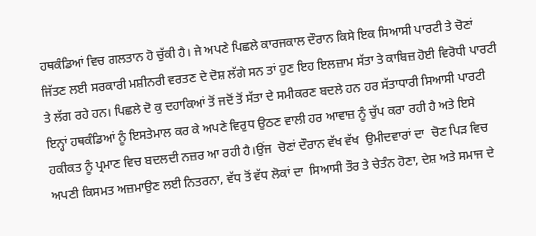ਹਥਕੰਡਿਆਂ ਵਿਚ ਗਲਤਾਨ ਹੋ ਚੁੱਕੀ ਹੈ। ਜੇ ਅਪਣੇ ਪਿਛਲੇ ਕਾਰਜਕਾਲ ਦੌਰਾਨ ਕਿਸੇ ਇਕ ਸਿਆਸੀ ਪਾਰਟੀ ਤੇ ਚੋਣਾਂ ਜਿੱਤਣ ਲਈ ਸਰਕਾਰੀ ਮਸ਼ੀਨਰੀ ਵਰਤਣ ਦੇ ਦੋਸ਼ ਲੱਗੇ ਸਨ ਤਾਂ ਹੁਣ ਇਹ ਇਲਜ਼ਾਮ ਸੱਤਾ ਤੇ ਕਾਬਿਜ਼ ਹੋਈ ਵਿਰੋਧੀ ਪਾਰਟੀ ਤੇ ਲੱਗ ਰਹੇ ਹਨ। ਪਿਛਲੇ ਦੋ ਕੁ ਦਹਾਕਿਆਂ ਤੋਂ ਜਦੋਂ ਤੋਂ ਸੱਤਾ ਦੇ ਸਮੀਕਰਣ ਬਦਲੇ ਹਨ ਹਰ ਸੱਤਾਧਾਰੀ ਸਿਆਸੀ ਪਾਰਟੀ ਇਨ੍ਹਾਂ ਹਥਕੰਡਿਆਂ ਨੂੰ ਇਸਤੇਮਾਲ ਕਰ ਕੇ ਅਪਣੇ ਵਿਰੁਧ ਉਠਣ ਵਾਲੀ ਹਰ ਆਵਾਜ਼ ਨੂੰ ਚੁੱਪ ਕਰਾ ਰਹੀ ਹੈ ਅਤੇ ਇਸੇ ਹਕੀਕਤ ਨੂੰ ਪ੍ਰਮਾਣ ਵਿਚ ਬਦਲਦੀ ਨਜ਼ਰ ਆ ਰਹੀ ਹੈ।ਉਂਜ  ਚੋਣਾਂ ਦੌਰਾਨ ਵੱਖ ਵੱਖ  ਉਮੀਦਵਾਰਾਂ ਦਾ  ਚੋਣ ਪਿੜ ਵਿਚ ਅਪਣੀ ਕਿਸਮਤ ਅਜ਼ਮਾਉਣ ਲਈ ਨਿਤਰਨਾ, ਵੱਧ ਤੋਂ ਵੱਧ ਲੋਕਾਂ ਦਾ  ਸਿਆਸੀ ਤੌਰ ਤੇ ਚੇਤੰਨ ਹੋਣਾ, ਦੇਸ਼ ਅਤੇ ਸਮਾਜ ਦੇ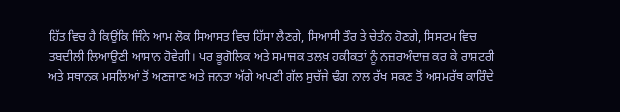ਹਿੱਤ ਵਿਚ ਹੈ ਕਿਉਂਕਿ ਜਿੰਨੇ ਆਮ ਲੋਕ ਸਿਆਸਤ ਵਿਚ ਹਿੱਸਾ ਲੈਣਗੇ, ਸਿਆਸੀ ਤੌਰ ਤੇ ਚੇਤੰਨ ਹੋਣਗੇ, ਸਿਸਟਮ ਵਿਚ ਤਬਦੀਲੀ ਲਿਆਉਣੀ ਆਸਾਨ ਹੋਵੇਗੀ। ਪਰ ਭੂਗੋਲਿਕ ਅਤੇ ਸਮਾਜਕ ਤਲਖ਼ ਹਕੀਕਤਾਂ ਨੂੰ ਨਜ਼ਰਅੰਦਾਜ਼ ਕਰ ਕੇ ਰਾਸ਼ਟਰੀ  ਅਤੇ ਸਥਾਨਕ ਮਸਲਿਆਂ ਤੋਂ ਅਣਜਾਣ ਅਤੇ ਜਨਤਾ ਅੱਗੇ ਅਪਣੀ ਗੱਲ ਸੁਚੱਜੇ ਢੰਗ ਨਾਲ ਰੱਖ ਸਕਣ ਤੋਂ ਅਸਮਰੱਥ ਕਾਰਿੰਦੇ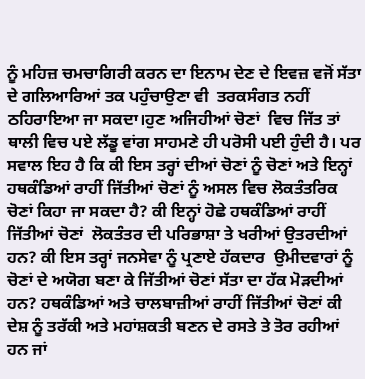ਨੂੰ ਮਹਿਜ਼ ਚਮਚਾਗਿਰੀ ਕਰਨ ਦਾ ਇਨਾਮ ਦੇਣ ਦੇ ਇਵਜ਼ ਵਜੋਂ ਸੱਤਾ ਦੇ ਗਲਿਆਰਿਆਂ ਤਕ ਪਹੁੰਚਾਉਣਾ ਵੀ  ਤਰਕਸੰਗਤ ਨਹੀਂ ਠਹਿਰਾਇਆ ਜਾ ਸਕਦਾ।ਹੁਣ ਅਜਿਹੀਆਂ ਚੋਣਾਂ  ਵਿਚ ਜਿੱਤ ਤਾਂ ਥਾਲੀ ਵਿਚ ਪਏ ਲੱਡੂ ਵਾਂਗ ਸਾਹਮਣੇ ਹੀ ਪਰੋਸੀ ਪਈ ਹੁੰਦੀ ਹੈ। ਪਰ ਸਵਾਲ ਇਹ ਹੈ ਕਿ ਕੀ ਇਸ ਤਰ੍ਹਾਂ ਦੀਆਂ ਚੋਣਾਂ ਨੂੰ ਚੋਣਾਂ ਅਤੇ ਇਨ੍ਹਾਂ ਹਥਕੰਡਿਆਂ ਰਾਹੀਂ ਜਿੱਤੀਆਂ ਚੋਣਾਂ ਨੂੰ ਅਸਲ ਵਿਚ ਲੋਕਤੰਤਰਿਕ ਚੋਣਾਂ ਕਿਹਾ ਜਾ ਸਕਦਾ ਹੈ? ਕੀ ਇਨ੍ਹਾਂ ਹੋਛੇ ਹਥਕੰਡਿਆਂ ਰਾਹੀਂ ਜਿੱਤੀਆਂ ਚੋਣਾਂ  ਲੋਕਤੰਤਰ ਦੀ ਪਰਿਭਾਸ਼ਾ ਤੇ ਖਰੀਆਂ ਉਤਰਦੀਆਂ ਹਨ? ਕੀ ਇਸ ਤਰ੍ਹਾਂ ਜਨਸੇਵਾ ਨੂੰ ਪ੍ਰਣਾਏ ਹੱਕਦਾਰ  ਉਮੀਦਵਾਰਾਂ ਨੂੰ ਚੋਣਾਂ ਦੇ ਅਯੋਗ ਬਣਾ ਕੇ ਜਿੱਤੀਆਂ ਚੋਣਾਂ ਸੱਤਾ ਦਾ ਹੱਕ ਮੋੜਦੀਆਂ ਹਨ? ਹਥਕੰਡਿਆਂ ਅਤੇ ਚਾਲਬਾਜ਼ੀਆਂ ਰਾਹੀਂ ਜਿੱਤੀਆਂ ਚੋਣਾਂ ਕੀ ਦੇਸ਼ ਨੂੰ ਤਰੱਕੀ ਅਤੇ ਮਹਾਂਸ਼ਕਤੀ ਬਣਨ ਦੇ ਰਸਤੇ ਤੇ ਤੋਰ ਰਹੀਆਂ ਹਨ ਜਾਂ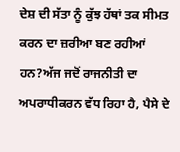ਦੇਸ਼ ਦੀ ਸੱਤਾ ਨੂੰ ਕੁੱਝ ਹੱਥਾਂ ਤਕ ਸੀਮਤ ਕਰਨ ਦਾ ਜ਼ਰੀਆ ਬਣ ਰਹੀਆਂ ਹਨ?ਅੱਜ ਜਦੋਂ ਰਾਜਨੀਤੀ ਦਾ ਅਪਰਾਧੀਕਰਨ ਵੱਧ ਰਿਹਾ ਹੈ, ਪੈਸੇ ਦੇ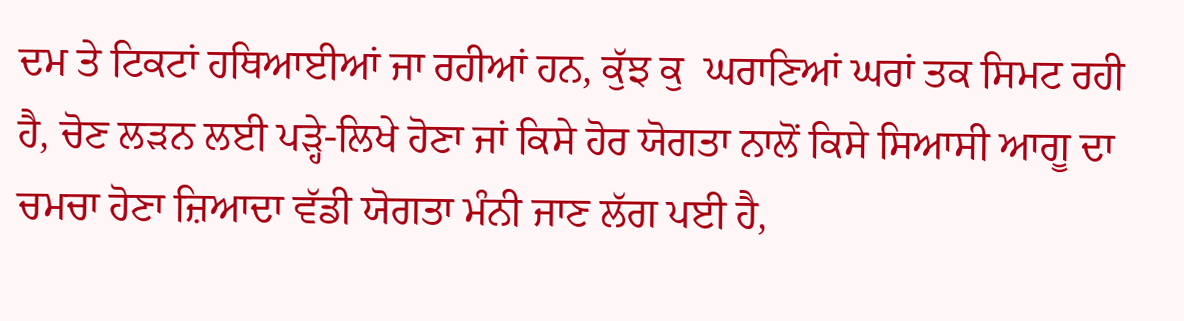ਦਮ ਤੇ ਟਿਕਟਾਂ ਹਥਿਆਈਆਂ ਜਾ ਰਹੀਆਂ ਹਨ, ਕੁੱਝ ਕੁ  ਘਰਾਣਿਆਂ ਘਰਾਂ ਤਕ ਸਿਮਟ ਰਹੀ ਹੈ, ਚੋਣ ਲੜਨ ਲਈ ਪੜ੍ਹੇ-ਲਿਖੇ ਹੋਣਾ ਜਾਂ ਕਿਸੇ ਹੋਰ ਯੋਗਤਾ ਨਾਲੋਂ ਕਿਸੇ ਸਿਆਸੀ ਆਗੂ ਦਾ ਚਮਚਾ ਹੋਣਾ ਜ਼ਿਆਦਾ ਵੱਡੀ ਯੋਗਤਾ ਮੰਨੀ ਜਾਣ ਲੱਗ ਪਈ ਹੈ,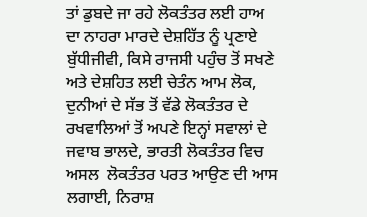ਤਾਂ ਡੁਬਦੇ ਜਾ ਰਹੇ ਲੋਕਤੰਤਰ ਲਈ ਹਾਅ ਦਾ ਨਾਹਰਾ ਮਾਰਦੇ ਦੇਸ਼ਹਿੱਤ ਨੂੰ ਪ੍ਰਣਾਏ ਬੁੱਧੀਜੀਵੀ, ਕਿਸੇ ਰਾਜਸੀ ਪਹੁੰਚ ਤੋਂ ਸਖਣੇ ਅਤੇ ਦੇਸ਼ਹਿਤ ਲਈ ਚੇਤੰਨ ਆਮ ਲੋਕ, ਦੁਨੀਆਂ ਦੇ ਸੱਭ ਤੋਂ ਵੱਡੇ ਲੋਕਤੰਤਰ ਦੇ ਰਖਵਾਲਿਆਂ ਤੋਂ ਅਪਣੇ ਇਨ੍ਹਾਂ ਸਵਾਲਾਂ ਦੇ ਜਵਾਬ ਭਾਲਦੇ, ਭਾਰਤੀ ਲੋਕਤੰਤਰ ਵਿਚ ਅਸਲ  ਲੋਕਤੰਤਰ ਪਰਤ ਆਉਣ ਦੀ ਆਸ ਲਗਾਈ, ਨਿਰਾਸ਼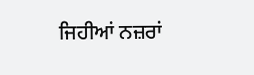ਜਿਹੀਆਂ ਨਜ਼ਰਾਂ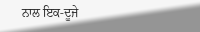ਨਾਲ ਇਕ-ਦੂਜੇ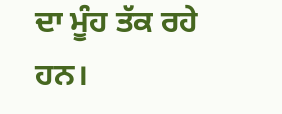ਦਾ ਮੂੰਹ ਤੱਕ ਰਹੇ ਹਨ।